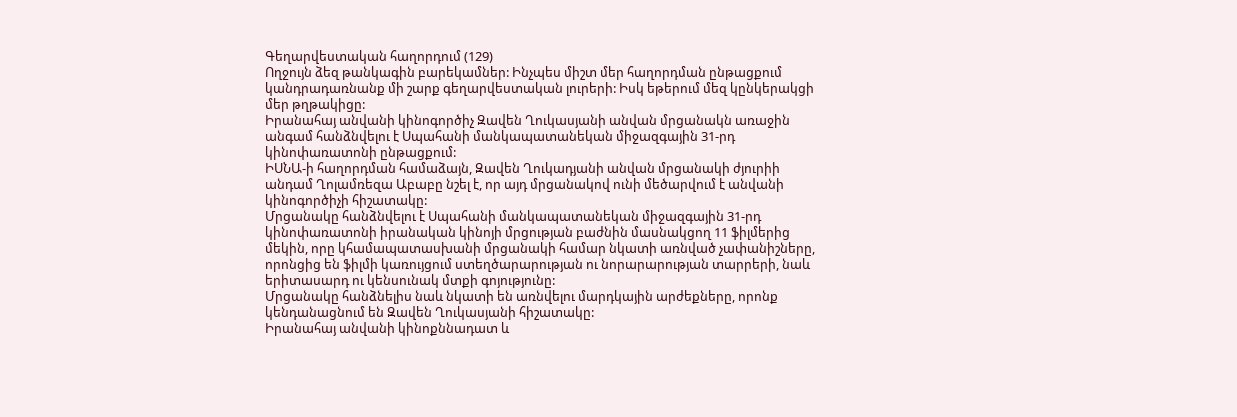Գեղարվեստական հաղորդում (129)
Ողջույն ձեզ թանկագին բարեկամներ: Ինչպես միշտ մեր հաղորդման ընթացքում կանդրադառնանք մի շարք գեղարվեստական լուրերի: Իսկ եթերում մեզ կընկերակցի մեր թղթակիցը:
Իրանահայ անվանի կինոգործիչ Զավեն Ղուկասյանի անվան մրցանակն առաջին անգամ հանձնվելու է Սպահանի մանկապատանեկան միջազգային 31-րդ կինոփառատոնի ընթացքում:
ԻՍՆԱ-ի հաղորդման համաձայն, Զավեն Ղուկադյանի անվան մրցանակի ժյուրիի անդամ Ղոլամռեզա Աբաբը նշել է, որ այդ մրցանակով ունի մեծարվում է անվանի կինոգործիչի հիշատակը:
Մրցանակը հանձնվելու է Սպահանի մանկապատանեկան միջազգային 31-րդ կինոփառատոնի իրանական կինոյի մրցության բաժնին մասնակցող 11 ֆիլմերից մեկին, որը կհամապատասխանի մրցանակի համար նկատի առնված չափանիշները, որոնցից են ֆիլմի կառույցում ստեղծարարության ու նորարարության տարրերի, նաև երիտասարդ ու կենսունակ մտքի գոյությունը:
Մրցանակը հանձնելիս նաև նկատի են առնվելու մարդկային արժեքները, որոնք կենդանացնում են Զավեն Ղուկասյանի հիշատակը:
Իրանահայ անվանի կինոքննադատ և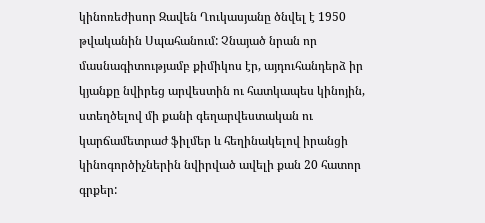կինոռեժիսոր Զավեն Ղուկասյանը ծնվել է 1950 թվականին Սպահանում: Չնայած նրան որ մասնագիտությամբ քիմիկոս էր, այդուհանդերձ իր կյանքը նվիրեց արվեստին ու հատկապես կինոյին, ստեղծելով մի քանի գեղարվեստական ու կարճամետրաժ ֆիլմեր և հեղինակելով իրանցի կինոգործիչներին նվիրված ավելի քան 20 հատոր գրքեր: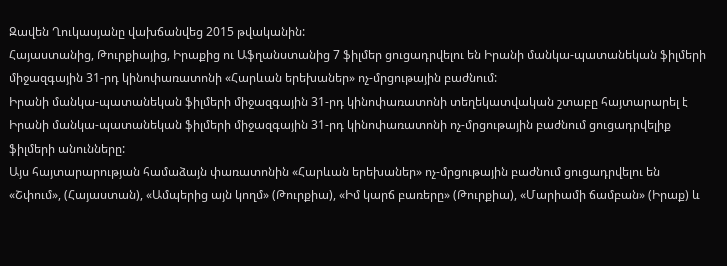Զավեն Ղուկասյանը վախճանվեց 2015 թվականին:
Հայաստանից, Թուրքիայից, Իրաքից ու Աֆղանստանից 7 ֆիլմեր ցուցադրվելու են Իրանի մանկա-պատանեկան ֆիլմերի միջազգային 31-րդ կինոփառատոնի «Հարևան երեխաներ» ոչ-մրցութային բաժնում:
Իրանի մանկա-պատանեկան ֆիլմերի միջազգային 31-րդ կինոփառատոնի տեղեկատվական շտաբը հայտարարել է Իրանի մանկա-պատանեկան ֆիլմերի միջազգային 31-րդ կինոփառատոնի ոչ-մրցութային բաժնում ցուցադրվելիք ֆիլմերի անունները:
Այս հայտարարության համաձայն փառատոնին «Հարևան երեխաներ» ոչ-մրցութային բաժնում ցուցադրվելու են «Շփում», (Հայաստան), «Ամպերից այն կողմ» (Թուրքիա), «Իմ կարճ բառերը» (Թուրքիա), «Մարիամի ճամբան» (Իրաք) և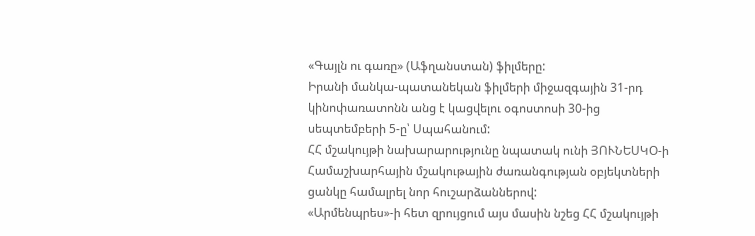«Գայլն ու գառը» (Աֆղանստան) ֆիլմերը:
Իրանի մանկա-պատանեկան ֆիլմերի միջազգային 31-րդ կինոփառատոնն անց է կացվելու օգոստոսի 30-ից սեպտեմբերի 5-ը՝ Սպահանում:
ՀՀ մշակույթի նախարարությունը նպատակ ունի ՅՈՒՆԵՍԿՕ-ի Համաշխարհային մշակութային ժառանգության օբյեկտների ցանկը համալրել նոր հուշարձաններով:
«Արմենպրես»-ի հետ զրույցում այս մասին նշեց ՀՀ մշակույթի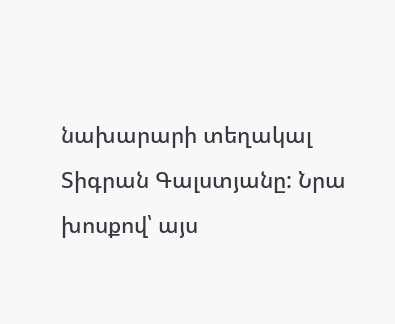նախարարի տեղակալ Տիգրան Գալստյանը: Նրա խոսքով՝ այս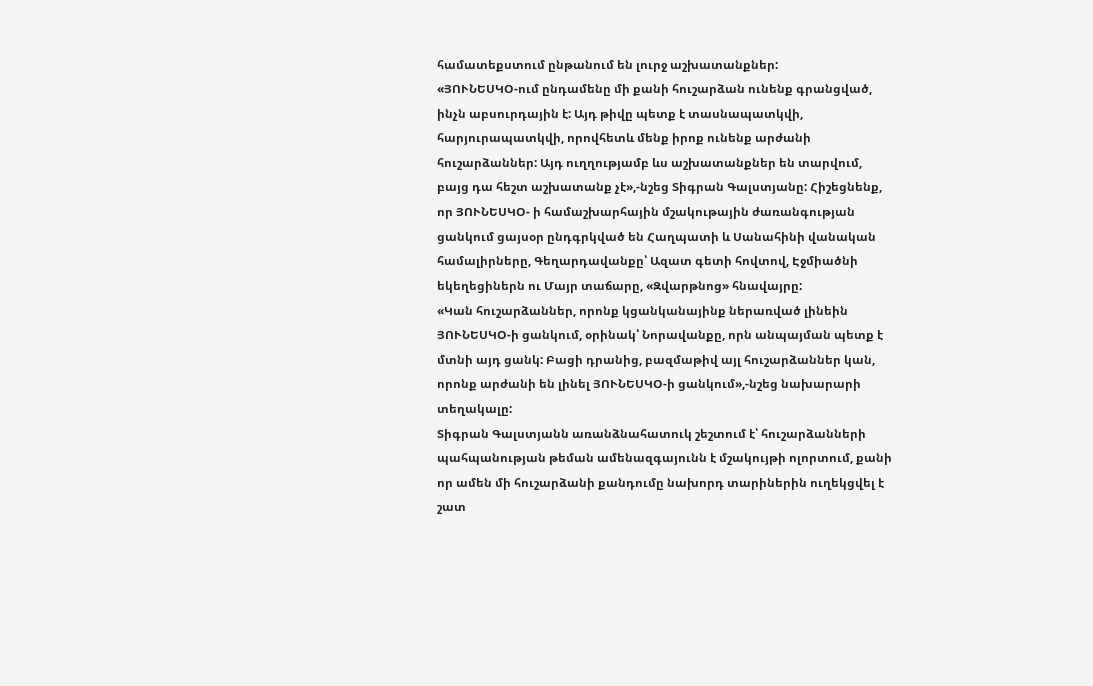համատեքստում ընթանում են լուրջ աշխատանքներ:
«ՅՈՒՆԵՍԿՕ-ում ընդամենը մի քանի հուշարձան ունենք գրանցված, ինչն աբսուրդային է: Այդ թիվը պետք է տասնապատկվի, հարյուրապատկվի, որովհետև մենք իրոք ունենք արժանի հուշարձաններ: Այդ ուղղությամբ ևս աշխատանքներ են տարվում, բայց դա հեշտ աշխատանք չէ»,-նշեց Տիգրան Գալստյանը: Հիշեցնենք, որ ՅՈՒՆԵՍԿՕ- ի համաշխարհային մշակութային ժառանգության ցանկում ցայսօր ընդգրկված են Հաղպատի և Սանահինի վանական համալիրները, Գեղարդավանքը՝ Ազատ գետի հովտով, Էջմիածնի եկեղեցիներն ու Մայր տաճարը, «Զվարթնոց» հնավայրը:
«Կան հուշարձաններ, որոնք կցանկանայինք ներառված լինեին ՅՈՒՆԵՍԿՕ-ի ցանկում, օրինակ՝ Նորավանքը, որն անպայման պետք է մտնի այդ ցանկ: Բացի դրանից, բազմաթիվ այլ հուշարձաններ կան, որոնք արժանի են լինել ՅՈՒՆԵՍԿՕ-ի ցանկում»,-նշեց նախարարի տեղակալը:
Տիգրան Գալստյանն առանձնահատուկ շեշտում է՝ հուշարձանների պահպանության թեման ամենազգայունն է մշակույթի ոլորտում, քանի որ ամեն մի հուշարձանի քանդումը նախորդ տարիներին ուղեկցվել է շատ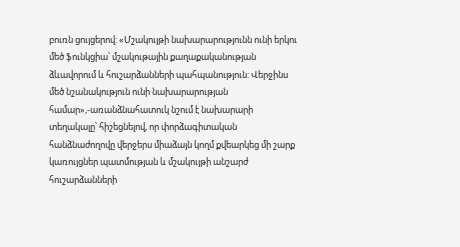բուռն ցույցերով: «Մշակույթի նախարարությունն ունի երկու մեծ ֆունկցիա՝ մշակութային քաղաքականության ձևավորում և հուշարձանների պահպանություն: Վերջինս մեծ նշանակություն ունի նախարարության համար»,-առանձնահատուկ նշում է նախարարի տեղակալը՝ հիշեցնելով, որ փորձագիտական հանձնաժողովը վերջերս միաձայն կողմ քվեարկեց մի շարք կառույցներ պատմության և մշակույթի անշարժ հուշարձանների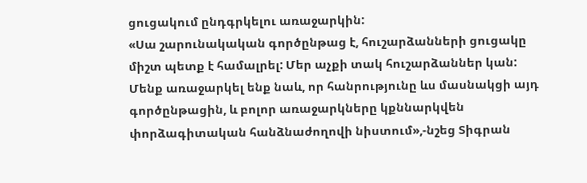ցուցակում ընդգրկելու առաջարկին:
«Սա շարունակական գործընթաց է, հուշարձանների ցուցակը միշտ պետք է համալրել: Մեր աչքի տակ հուշարձաններ կան: Մենք առաջարկել ենք նաև, որ հանրությունը ևս մասնակցի այդ գործընթացին, և բոլոր առաջարկները կքննարկվեն փորձագիտական հանձնաժողովի նիստում»,-նշեց Տիգրան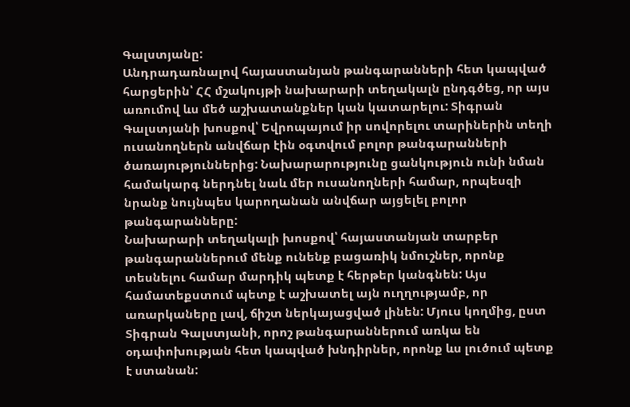Գալստյանը:
Անդրադառնալով հայաստանյան թանգարանների հետ կապված հարցերին՝ ՀՀ մշակույթի նախարարի տեղակալն ընդգծեց, որ այս առումով ևս մեծ աշխատանքներ կան կատարելու: Տիգրան Գալստյանի խոսքով՝ Եվրոպայում իր սովորելու տարիներին տեղի ուսանողներն անվճար էին օգտվում բոլոր թանգարանների ծառայություններից: Նախարարությունը ցանկություն ունի նման համակարգ ներդնել նաև մեր ուսանողների համար, որպեսզի նրանք նույնպես կարողանան անվճար այցելել բոլոր թանգարանները:
Նախարարի տեղակալի խոսքով՝ հայաստանյան տարբեր թանգարաններում մենք ունենք բացառիկ նմուշներ, որոնք տեսնելու համար մարդիկ պետք է հերթեր կանգնեն: Այս համատեքստում պետք է աշխատել այն ուղղությամբ, որ առարկաները լավ, ճիշտ ներկայացված լինեն: Մյուս կողմից, ըստ Տիգրան Գալստյանի, որոշ թանգարաններում առկա են օդափոխության հետ կապված խնդիրներ, որոնք ևս լուծում պետք է ստանան: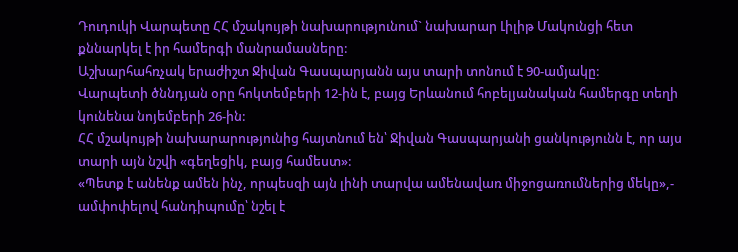Դուդուկի Վարպետը ՀՀ մշակույթի նախարությունում` նախարար Լիլիթ Մակունցի հետ քննարկել է իր համերգի մանրամասները:
Աշխարհահռչակ երաժիշտ Ջիվան Գասպարյանն այս տարի տոնում է 90-ամյակը:
Վարպետի ծննդյան օրը հոկտեմբերի 12-ին է, բայց Երևանում հոբելյանական համերգը տեղի կունենա նոյեմբերի 26-ին:
ՀՀ մշակույթի նախարարությունից հայտնում են՝ Ջիվան Գասպարյանի ցանկությունն է, որ այս տարի այն նշվի «գեղեցիկ, բայց համեստ»:
«Պետք է անենք ամեն ինչ, որպեսզի այն լինի տարվա ամենավառ միջոցառումներից մեկը»,- ամփոփելով հանդիպումը՝ նշել է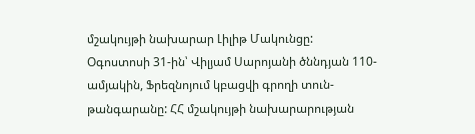մշակույթի նախարար Լիլիթ Մակունցը:
Օգոստոսի 31-ին՝ Վիլյամ Սարոյանի ծննդյան 110-ամյակին, Ֆրեզնոյում կբացվի գրողի տուն-թանգարանը: ՀՀ մշակույթի նախարարության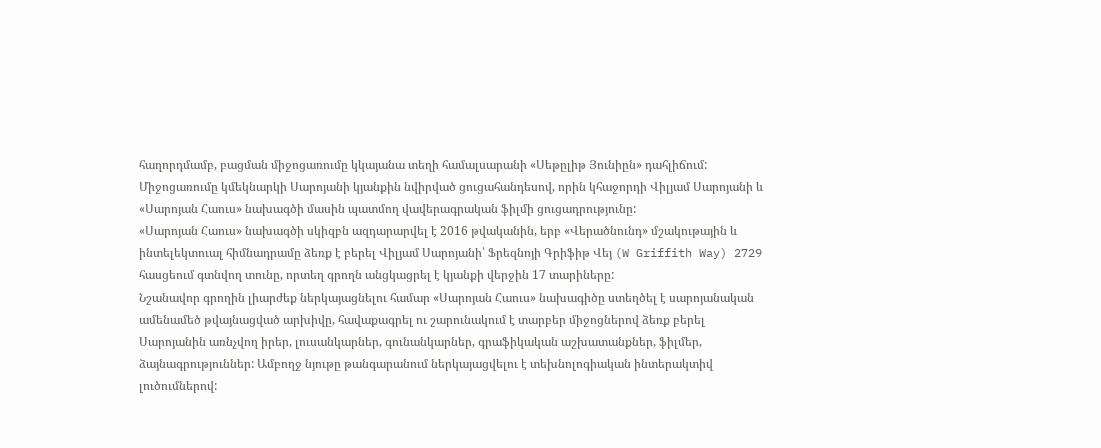հաղորդմամբ, բացման միջոցառումը կկայանա տեղի համալսարանի «Սեթըլիթ Յունիըն» դահլիճում: Միջոցառումը կմեկնարկի Սարոյանի կյանքին նվիրված ցուցահանդեսով, որին կհաջորդի Վիլյամ Սարոյանի և «Սարոյան Հաուս» նախագծի մասին պատմող վավերագրական ֆիլմի ցուցադրությունը:
«Սարոյան Հաուս» նախագծի սկիզբն ազդարարվել է 2016 թվականին, երբ «Վերածնունդ» մշակութային և ինտելեկտուալ հիմնադրամը ձեռք է բերել Վիլյամ Սարոյանի՝ Ֆրեզնոյի Գրիֆիթ Վեյ (W Griffith Way) 2729 հասցեում գտնվող տունը, որտեղ գրողն անցկացրել է կյանքի վերջին 17 տարիները:
Նշանավոր գրողին լիարժեք ներկայացնելու համար «Սարոյան Հաուս» նախագիծը ստեղծել է սարոյանական ամենամեծ թվայնացված արխիվը, հավաքագրել ու շարունակում է տարբեր միջոցներով ձեռք բերել Սարոյանին առնչվող իրեր, լուսանկարներ, գունանկարներ, գրաֆիկական աշխատանքներ, ֆիլմեր, ձայնագրություններ: Ամբողջ նյութը թանգարանում ներկայացվելու է տեխնոլոգիական ինտերակտիվ լուծումներով: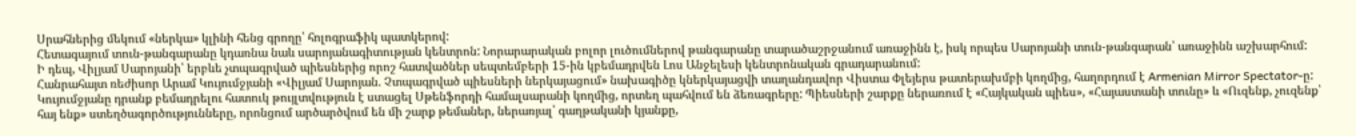Սրահներից մեկում «ներկա» կլինի հենց գրողը՝ հոլոգրաֆիկ պատկերով:
Հետագայում տուն-թանգարանը կդառնա նաև սարոյանագիտության կենտրոն: Նորարարական բոլոր լուծումներով թանգարանը տարածաշրջանում առաջինն է, իսկ որպես Սարոյանի տուն-թանգարան՝ առաջինն աշխարհում:
Ի դեպ, Վիլյամ Սարոյանի՝ երբևե չտպագրված պիեսներից որոշ հատվածներ սեպտեմբերի 15-ին կբեմադրվեն Լոս Անջելեսի կենտրոնական գրադարանում:
Հանրահայտ ռեժիսոր Արամ Կույումջյանի «Վիլյամ Սարոյան. Չտպագրված պիեսների ներկայացում» նախագիծը կներկայացվի տաղանդավոր Վիստա Փլեյերս թատերախմբի կողմից, հաղորդում է Armenian Mirror Spectator-ը:
Կույումջյանը դրանք բեմադրելու հատուկ թույլտվություն է ստացել Սթենֆորդի համալսարանի կողմից, որտեղ պահվում են ձեռագրերը: Պիեսների շարքը ներառում է «Հայկական պիես», «Հայաստանի տունը» և «Ուզենք, չուզենք՝ հայ ենք» ստեղծագործությունները, որոնցում արծարծվում են մի շարք թեմաներ, ներառյալ՝ գաղթականի կյանքը,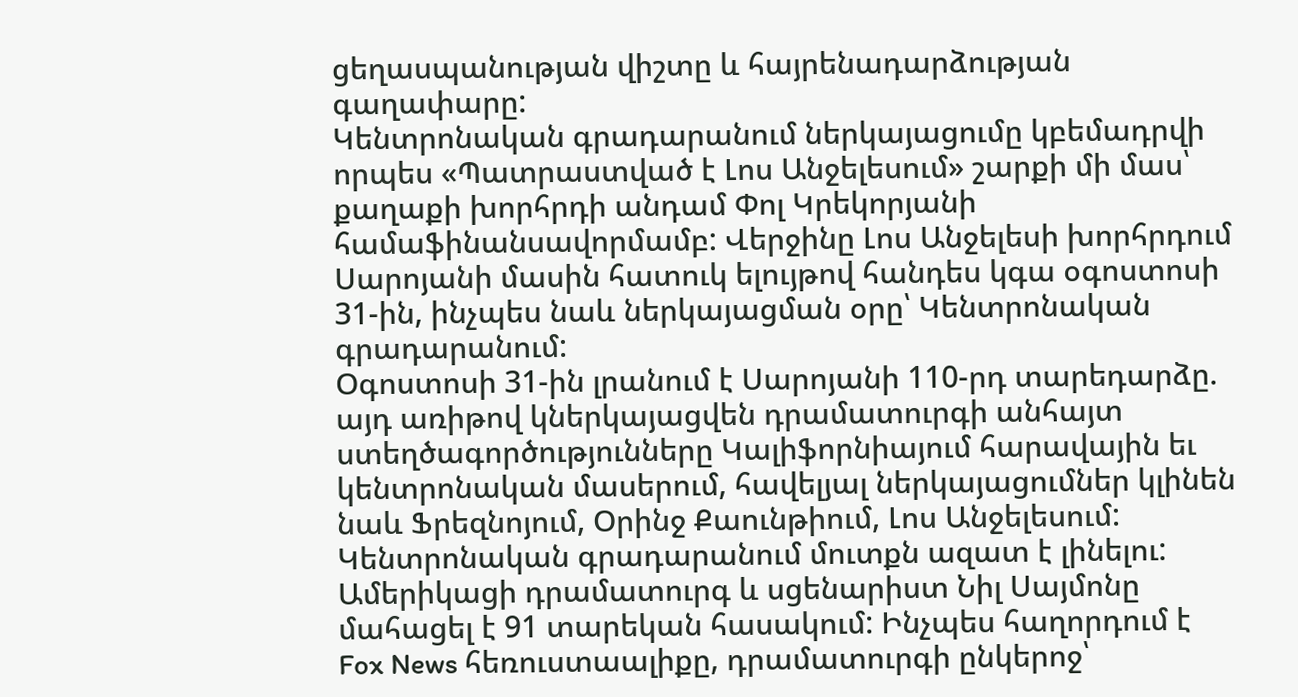ցեղասպանության վիշտը և հայրենադարձության գաղափարը:
Կենտրոնական գրադարանում ներկայացումը կբեմադրվի որպես «Պատրաստված է Լոս Անջելեսում» շարքի մի մաս՝ քաղաքի խորհրդի անդամ Փոլ Կրեկորյանի համաֆինանսավորմամբ: Վերջինը Լոս Անջելեսի խորհրդում Սարոյանի մասին հատուկ ելույթով հանդես կգա օգոստոսի 31-ին, ինչպես նաև ներկայացման օրը՝ Կենտրոնական գրադարանում:
Օգոստոսի 31-ին լրանում է Սարոյանի 110-րդ տարեդարձը. այդ առիթով կներկայացվեն դրամատուրգի անհայտ ստեղծագործությունները Կալիֆորնիայում հարավային եւ կենտրոնական մասերում, հավելյալ ներկայացումներ կլինեն նաև Ֆրեզնոյում, Օրինջ Քաունթիում, Լոս Անջելեսում: Կենտրոնական գրադարանում մուտքն ազատ է լինելու:
Ամերիկացի դրամատուրգ և սցենարիստ Նիլ Սայմոնը մահացել է 91 տարեկան հասակում: Ինչպես հաղորդում է Fox News հեռուստաալիքը, դրամատուրգի ընկերոջ՝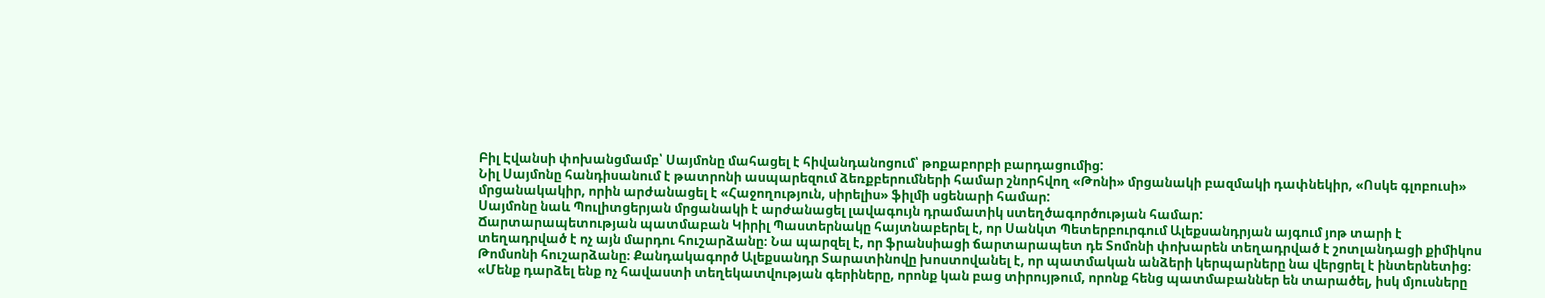Բիլ Էվանսի փոխանցմամբ՝ Սայմոնը մահացել է հիվանդանոցում՝ թոքաբորբի բարդացումից:
Նիլ Սայմոնը հանդիսանում է թատրոնի ասպարեզում ձեռքբերումների համար շնորհվող «Թոնի» մրցանակի բազմակի դափնեկիր, «Ոսկե գլոբուսի» մրցանակակիր, որին արժանացել է «Հաջողություն, սիրելիս» ֆիլմի սցենարի համար:
Սայմոնը նաև Պուլիտցերյան մրցանակի է արժանացել լավագույն դրամատիկ ստեղծագործության համար:
Ճարտարապետության պատմաբան Կիրիլ Պաստերնակը հայտնաբերել է, որ Սանկտ Պետերբուրգում Ալեքսանդրյան այգում յոթ տարի է տեղադրված է ոչ այն մարդու հուշարձանը։ Նա պարզել է, որ ֆրանսիացի ճարտարապետ դե Տոմոնի փոխարեն տեղադրված է շոտլանդացի քիմիկոս Թոմսոնի հուշարձանը։ Քանդակագործ Ալեքսանդր Տարատինովը խոստովանել է, որ պատմական անձերի կերպարները նա վերցրել է ինտերնետից։
«Մենք դարձել ենք ոչ հավաստի տեղեկատվության գերիները, որոնք կան բաց տիրույթում, որոնք հենց պատմաբաններ են տարածել, իսկ մյուսները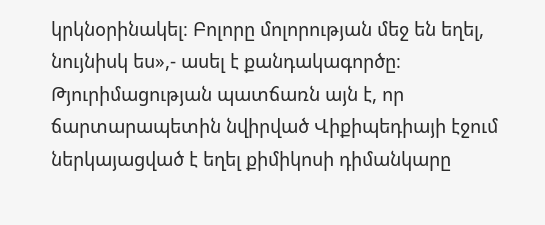կրկնօրինակել։ Բոլորը մոլորության մեջ են եղել, նույնիսկ ես»,- ասել է քանդակագործը։
Թյուրիմացության պատճառն այն է, որ ճարտարապետին նվիրված Վիքիպեդիայի էջում ներկայացված է եղել քիմիկոսի դիմանկարը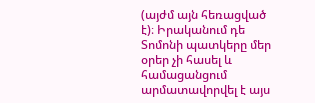(այժմ այն հեռացված է)։ Իրականում դե Տոմոնի պատկերը մեր օրեր չի հասել և համացանցում արմատավորվել է այս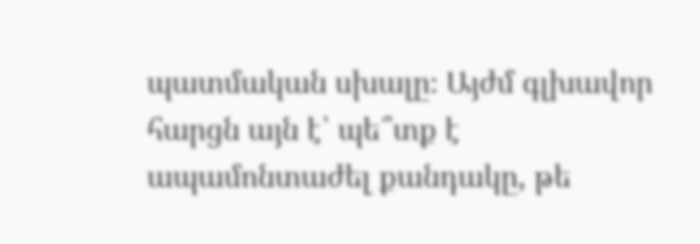պատմական սխալը։ Այժմ գլխավոր հարցն այն է՝ պե՞տք է ապամոնտաժել քանդակը, թե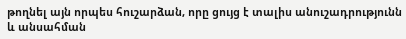թողնել այն որպես հուշարձան, որը ցույց է տալիս անուշադրությունն և անսահման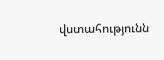վստահությունն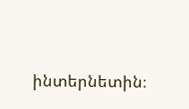ինտերնետին։